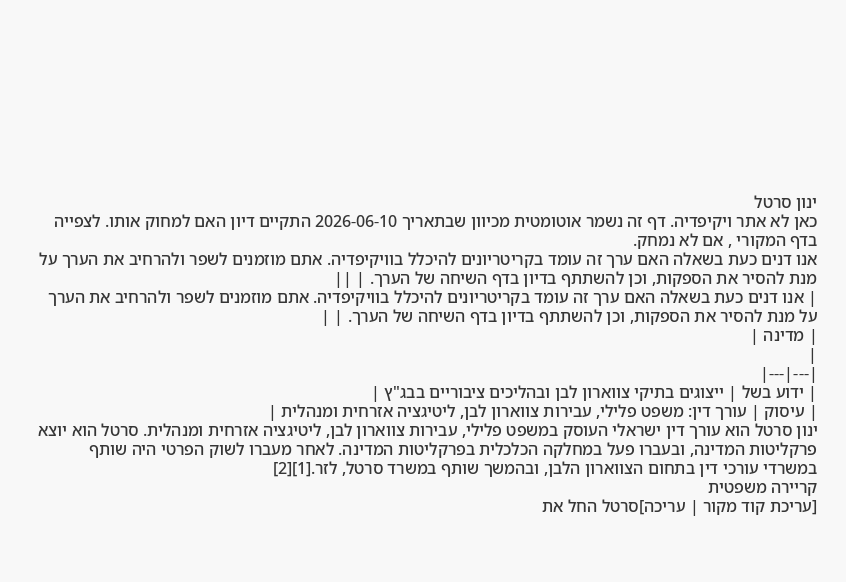ינון סרטל
כאן לא אתר ויקיפדיה. דף זה נשמר אוטומטית מכיוון שבתאריך 2026-06-10 התקיים דיון האם למחוק אותו. לצפייה בדף המקורי , אם לא נמחק.
אנו דנים כעת בשאלה האם ערך זה עומד בקריטריונים להיכלל בוויקיפדיה. אתם מוזמנים לשפר ולהרחיב את הערך על מנת להסיר את הספקות, וכן להשתתף בדיון בדף השיחה של הערך. | ||
| אנו דנים כעת בשאלה האם ערך זה עומד בקריטריונים להיכלל בוויקיפדיה. אתם מוזמנים לשפר ולהרחיב את הערך על מנת להסיר את הספקות, וכן להשתתף בדיון בדף השיחה של הערך. | |
| מדינה |
|
|---|---|
| ידוע בשל | ייצוגים בתיקי צווארון לבן ובהליכים ציבוריים בבג"ץ |
| עיסוק | עורך דין: משפט פלילי, עבירות צווארון לבן, ליטיגציה אזרחית ומנהלית |
ינון סרטל הוא עורך דין ישראלי העוסק במשפט פלילי, עבירות צווארון לבן, ליטיגציה אזרחית ומנהלית. סרטל הוא יוצא פרקליטות המדינה, ובעברו פעל במחלקה הכלכלית בפרקליטות המדינה. לאחר מעברו לשוק הפרטי היה שותף במשרדי עורכי דין בתחום הצווארון הלבן, ובהמשך שותף במשרד סרטל, לזר.[1][2]
קריירה משפטית
[עריכת קוד מקור | עריכה]סרטל החל את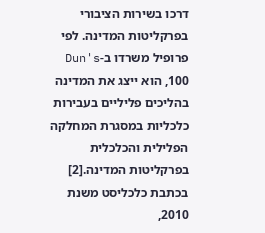דרכו בשירות הציבורי בפרקליטות המדינה. לפי פרופיל משרדו ב-Dun's 100, הוא ייצג את המדינה בהליכים פליליים בעבירות כלכליות במסגרת המחלקה הפלילית והכלכלית בפרקליטות המדינה.[2] בכתבת כלכליסט משנת 2010,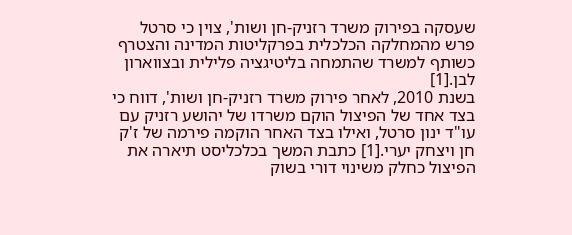שעסקה בפירוק משרד רזניק-חן ושות', צוין כי סרטל פרש מהמחלקה הכלכלית בפרקליטות המדינה והצטרף כשותף למשרד שהתמחה בליטיגציה פלילית ובצווארון לבן.[1]
בשנת 2010, לאחר פירוק משרד רזניק-חן ושות', דווח כי בצד אחד של הפיצול הוקם משרדו של יהושע רזניק עם עו"ד ינון סרטל, ואילו בצד האחר הוקמה פירמה של ז'ק חן ויצחק יערי.[1] כתבת המשך בכלכליסט תיארה את הפיצול כחלק משינוי דורי בשוק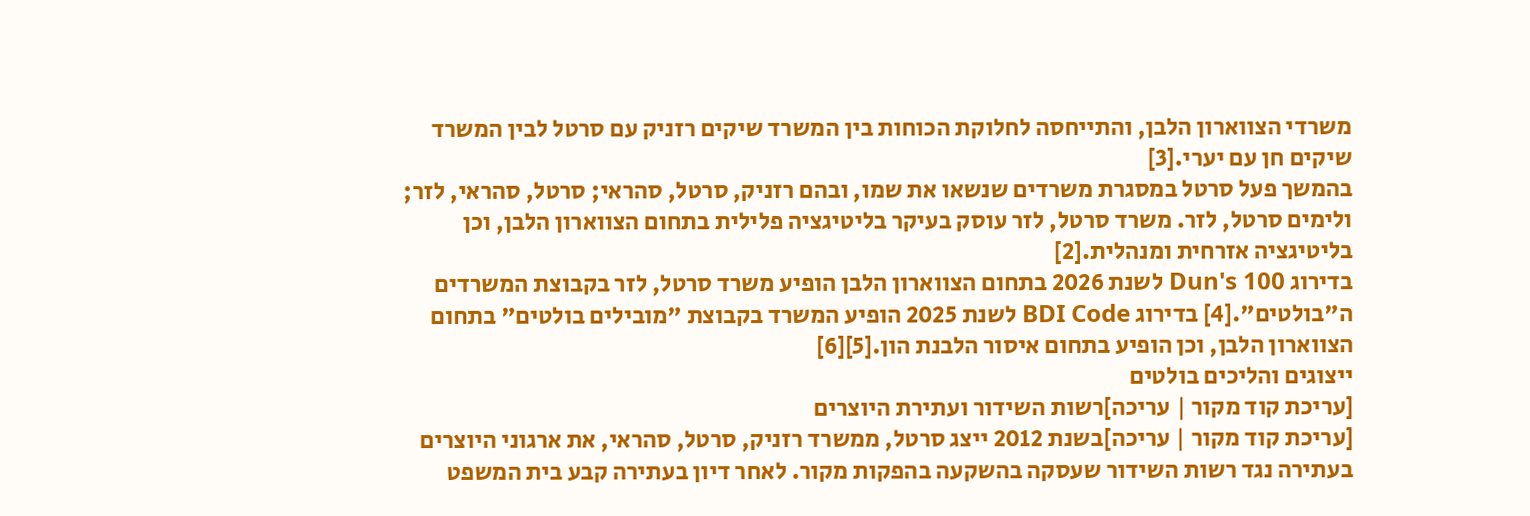משרדי הצווארון הלבן, והתייחסה לחלוקת הכוחות בין המשרד שיקים רזניק עם סרטל לבין המשרד שיקים חן עם יערי.[3]
בהמשך פעל סרטל במסגרת משרדים שנשאו את שמו, ובהם רזניק, סרטל, סהראי; סרטל, סהראי, לזר; ולימים סרטל, לזר. משרד סרטל, לזר עוסק בעיקר בליטיגציה פלילית בתחום הצווארון הלבן, וכן בליטיגציה אזרחית ומנהלית.[2]
בדירוג Dun's 100 לשנת 2026 בתחום הצווארון הלבן הופיע משרד סרטל, לזר בקבוצת המשרדים ה"בולטים".[4] בדירוג BDI Code לשנת 2025 הופיע המשרד בקבוצת "מובילים בולטים" בתחום הצווארון הלבן, וכן הופיע בתחום איסור הלבנת הון.[5][6]
ייצוגים והליכים בולטים
[עריכת קוד מקור | עריכה]רשות השידור ועתירת היוצרים
[עריכת קוד מקור | עריכה]בשנת 2012 ייצג סרטל, ממשרד רזניק, סרטל, סהראי, את ארגוני היוצרים בעתירה נגד רשות השידור שעסקה בהשקעה בהפקות מקור. לאחר דיון בעתירה קבע בית המשפט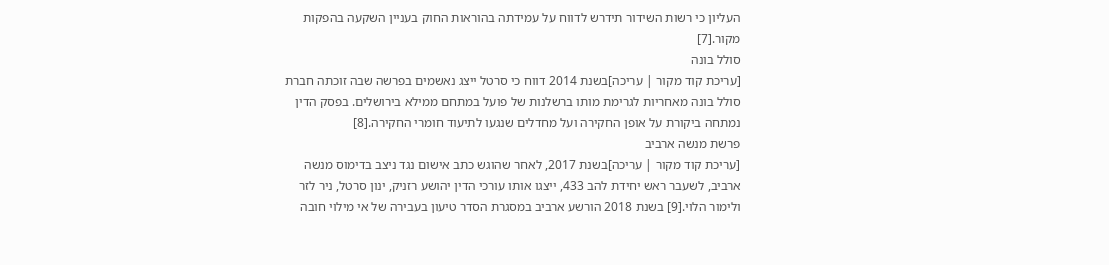העליון כי רשות השידור תידרש לדווח על עמידתה בהוראות החוק בעניין השקעה בהפקות מקור.[7]
סולל בונה
[עריכת קוד מקור | עריכה]בשנת 2014 דווח כי סרטל ייצג נאשמים בפרשה שבה זוכתה חברת סולל בונה מאחריות לגרימת מותו ברשלנות של פועל במתחם ממילא בירושלים. בפסק הדין נמתחה ביקורת על אופן החקירה ועל מחדלים שנגעו לתיעוד חומרי החקירה.[8]
פרשת מנשה ארביב
[עריכת קוד מקור | עריכה]בשנת 2017, לאחר שהוגש כתב אישום נגד ניצב בדימוס מנשה ארביב, לשעבר ראש יחידת להב 433, ייצגו אותו עורכי הדין יהושע רזניק, ינון סרטל, ניר לזר ולימור הלוי.[9] בשנת 2018 הורשע ארביב במסגרת הסדר טיעון בעבירה של אי מילוי חובה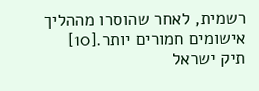רשמית, לאחר שהוסרו מההליך אישומים חמורים יותר.[10]
תיק ישראל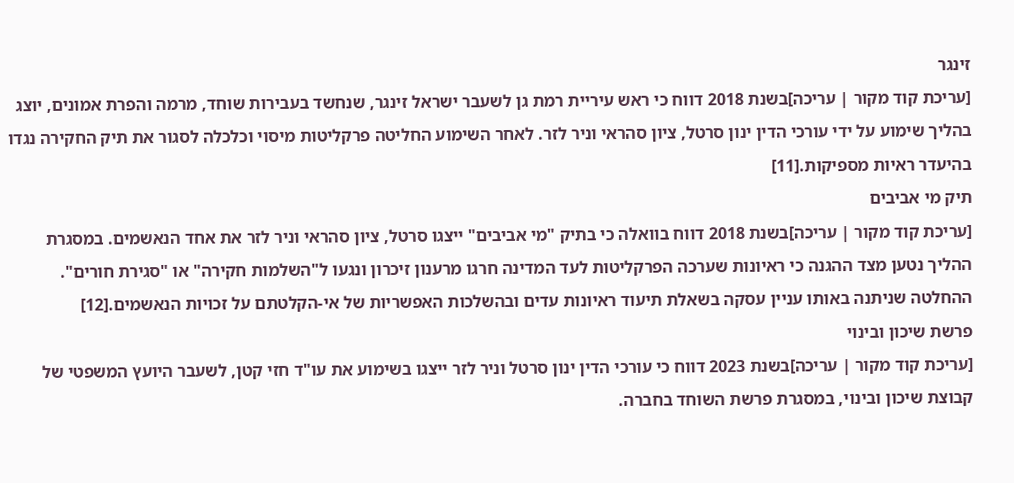זינגר
[עריכת קוד מקור | עריכה]בשנת 2018 דווח כי ראש עיריית רמת גן לשעבר ישראל זינגר, שנחשד בעבירות שוחד, מרמה והפרת אמונים, יוצג בהליך שימוע על ידי עורכי הדין ינון סרטל, ציון סהראי וניר לזר. לאחר השימוע החליטה פרקליטות מיסוי וכלכלה לסגור את תיק החקירה נגדו בהיעדר ראיות מספיקות.[11]
תיק מי אביבים
[עריכת קוד מקור | עריכה]בשנת 2018 דווח בוואלה כי בתיק "מי אביבים" ייצגו סרטל, ציון סהראי וניר לזר את אחד הנאשמים. במסגרת ההליך נטען מצד ההגנה כי ראיונות שערכה הפרקליטות לעד המדינה חרגו מרענון זיכרון ונגעו ל"השלמות חקירה" או "סגירת חורים". ההחלטה שניתנה באותו עניין עסקה בשאלת תיעוד ראיונות עדים ובהשלכות האפשריות של אי-הקלטתם על זכויות הנאשמים.[12]
פרשת שיכון ובינוי
[עריכת קוד מקור | עריכה]בשנת 2023 דווח כי עורכי הדין ינון סרטל וניר לזר ייצגו בשימוע את עו"ד חזי קטן, לשעבר היועץ המשפטי של קבוצת שיכון ובינוי, במסגרת פרשת השוחד בחברה.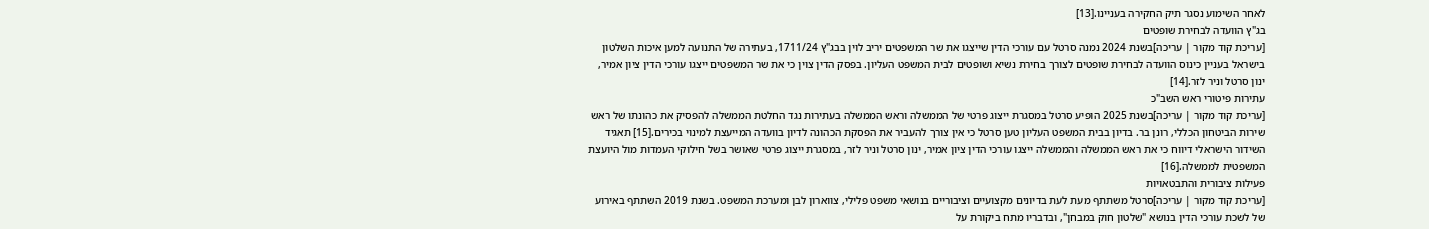לאחר השימוע נסגר תיק החקירה בעניינו.[13]
בג"ץ הוועדה לבחירת שופטים
[עריכת קוד מקור | עריכה]בשנת 2024 נמנה סרטל עם עורכי הדין שייצגו את שר המשפטים יריב לוין בבג"ץ 1711/24, בעתירה של התנועה למען איכות השלטון בישראל בעניין כינוס הוועדה לבחירת שופטים לצורך בחירת נשיא ושופטים לבית המשפט העליון. בפסק הדין צוין כי את שר המשפטים ייצגו עורכי הדין ציון אמיר, ינון סרטל וניר לזר.[14]
עתירות פיטורי ראש השב"כ
[עריכת קוד מקור | עריכה]בשנת 2025 הופיע סרטל במסגרת ייצוג פרטי של הממשלה וראש הממשלה בעתירות נגד החלטת הממשלה להפסיק את כהונתו של ראש שירות הביטחון הכללי, רונן בר. בדיון בבית המשפט העליון טען סרטל כי אין צורך להעביר את הפסקת הכהונה לדיון בוועדה המייעצת למינוי בכירים.[15] תאגיד השידור הישראלי דיווח כי את ראש הממשלה והממשלה ייצגו עורכי הדין ציון אמיר, ינון סרטל וניר לזר, במסגרת ייצוג פרטי שאושר בשל חילוקי העמדות מול היועצת המשפטית לממשלה.[16]
פעילות ציבורית והתבטאויות
[עריכת קוד מקור | עריכה]סרטל משתתף מעת לעת בדיונים מקצועיים וציבוריים בנושאי משפט פלילי, צווארון לבן ומערכת המשפט. בשנת 2019 השתתף באירוע של לשכת עורכי הדין בנושא "שלטון חוק במבחן", ובדבריו מתח ביקורת על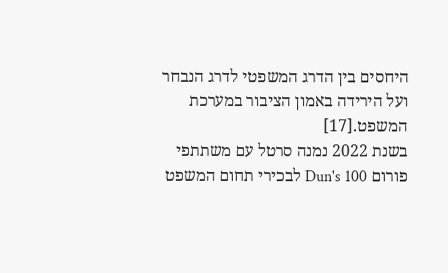היחסים בין הדרג המשפטי לדרג הנבחר ועל הירידה באמון הציבור במערכת המשפט.[17]
בשנת 2022 נמנה סרטל עם משתתפי פורום Dun's 100 לבכירי תחום המשפט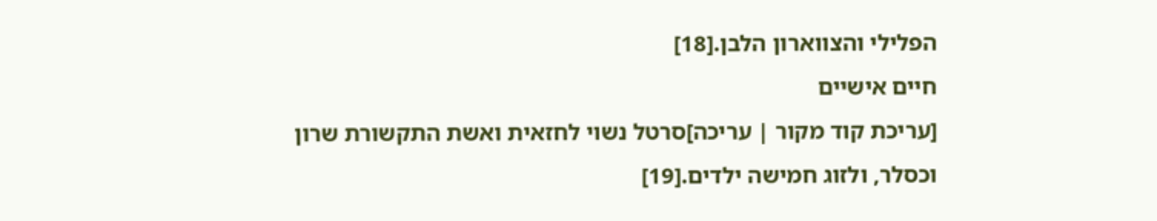הפלילי והצווארון הלבן.[18]
חיים אישיים
[עריכת קוד מקור | עריכה]סרטל נשוי לחזאית ואשת התקשורת שרון וכסלר, ולזוג חמישה ילדים.[19]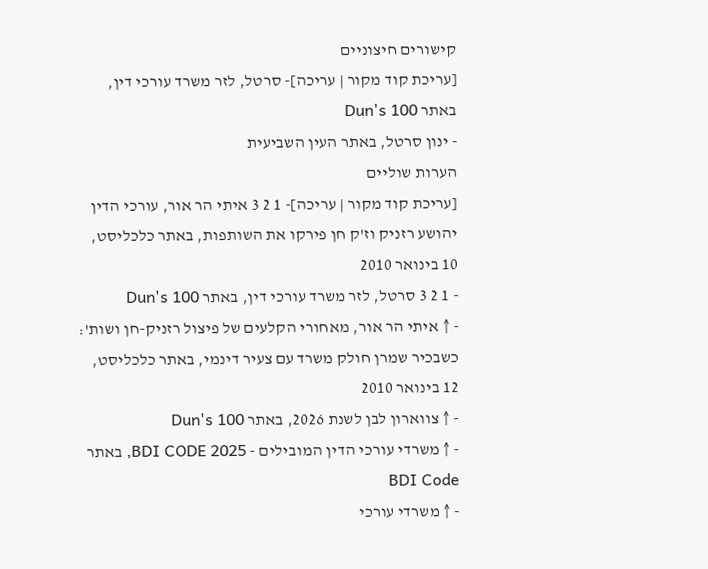קישורים חיצוניים
[עריכת קוד מקור | עריכה]- סרטל, לזר משרד עורכי דין, באתר Dun's 100
- ינון סרטל, באתר העין השביעית
הערות שוליים
[עריכת קוד מקור | עריכה]- 1 2 3 איתי הר אור, עורכי הדין יהושע רזניק וז'ק חן פירקו את השותפות, באתר כלכליסט, 10 בינואר 2010
- 1 2 3 סרטל, לזר משרד עורכי דין, באתר Dun's 100
- ↑ איתי הר אור, מאחורי הקלעים של פיצול רזניק-חן ושות': כשבכיר שמרן חולק משרד עם צעיר דינמי, באתר כלכליסט, 12 בינואר 2010
- ↑ צווארון לבן לשנת 2026, באתר Dun's 100
- ↑ משרדי עורכי הדין המובילים - BDI CODE 2025, באתר BDI Code
- ↑ משרדי עורכי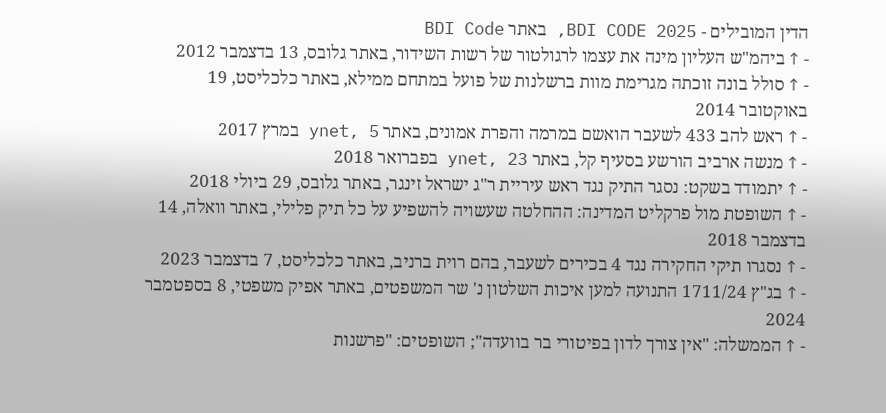הדין המובילים - BDI CODE 2025, באתר BDI Code
- ↑ ביהמ"ש העליון מינה את עצמו לרגולטור של רשות השידור, באתר גלובס, 13 בדצמבר 2012
- ↑ סולל בונה זוכתה מגרימת מוות ברשלנות של פועל במתחם ממילא, באתר כלכליסט, 19 באוקטובר 2014
- ↑ ראש להב 433 לשעבר הואשם במרמה והפרת אמונים, באתר ynet, 5 במרץ 2017
- ↑ מנשה ארביב הורשע בסעיף קל, באתר ynet, 23 בפברואר 2018
- ↑ יתמודד בשקט: נסגר התיק נגד ראש עיריית ר"ג ישראל זינגר, באתר גלובס, 29 ביולי 2018
- ↑ השופטת מול פרקליט המדינה: ההחלטה שעשויה להשפיע על כל תיק פלילי, באתר וואלה, 14 בדצמבר 2018
- ↑ נסגרו תיקי החקירה נגד 4 בכירים לשעבר, בהם רוית ברניב, באתר כלכליסט, 7 בדצמבר 2023
- ↑ בג"ץ 1711/24 התנועה למען איכות השלטון נ' שר המשפטים, באתר אפיק משפטי, 8 בספטמבר 2024
- ↑ הממשלה: "אין צורך לדון בפיטורי בר בוועדה"; השופטים: "פרשנות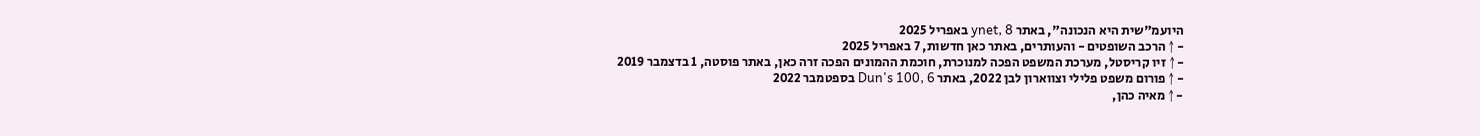היועמ"שית היא הנכונה", באתר ynet, 8 באפריל 2025
- ↑ הרכב השופטים - והעותרים, באתר כאן חדשות, 7 באפריל 2025
- ↑ זיו קריסטל, מערכת המשפט הפכה למנוכרת, חוכמת ההמונים הפכה זרה כאן, באתר פוסטה, 1 בדצמבר 2019
- ↑ פורום משפט פלילי וצווארון לבן 2022, באתר Dun's 100, 6 בספטמבר 2022
- ↑ מאיה כהן,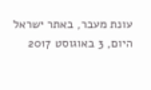עונת מעבר, באתר ישראל היום, 3 באוגוסט 2017